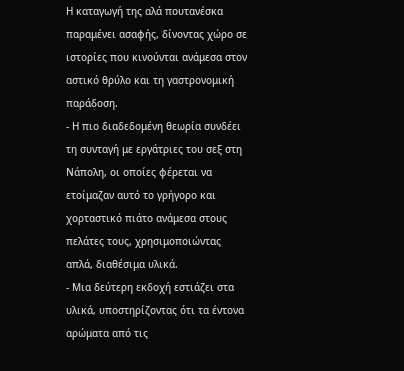Η καταγωγή της αλά πουτανέσκα παραμένει ασαφής, δίνοντας χώρο σε ιστορίες που κινούνται ανάμεσα στον αστικό θρύλο και τη γαστρονομική παράδοση.
- Η πιο διαδεδομένη θεωρία συνδέει τη συνταγή με εργάτριες του σεξ στη Νάπολη, οι οποίες φέρεται να ετοίμαζαν αυτό το γρήγορο και χορταστικό πιάτο ανάμεσα στους πελάτες τους, χρησιμοποιώντας απλά, διαθέσιμα υλικά.
- Μια δεύτερη εκδοχή εστιάζει στα υλικά, υποστηρίζοντας ότι τα έντονα αρώματα από τις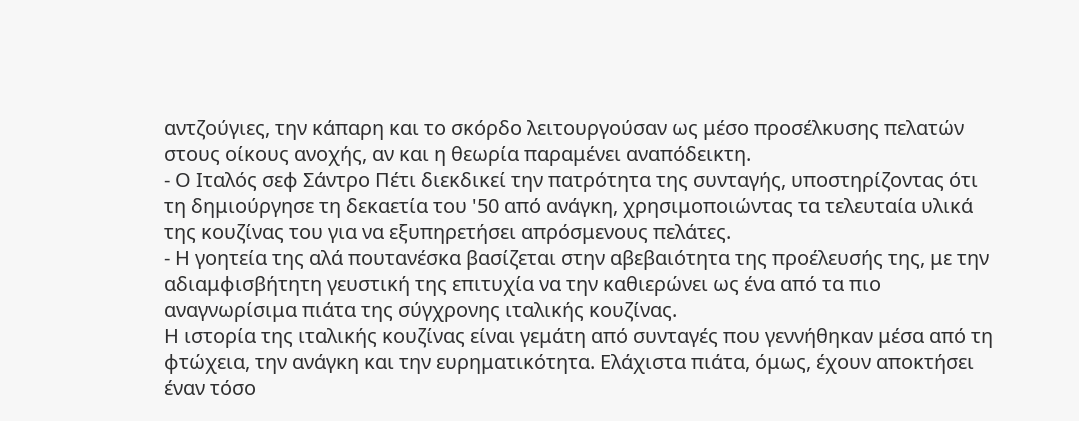αντζούγιες, την κάπαρη και το σκόρδο λειτουργούσαν ως μέσο προσέλκυσης πελατών στους οίκους ανοχής, αν και η θεωρία παραμένει αναπόδεικτη.
- Ο Ιταλός σεφ Σάντρο Πέτι διεκδικεί την πατρότητα της συνταγής, υποστηρίζοντας ότι τη δημιούργησε τη δεκαετία του '50 από ανάγκη, χρησιμοποιώντας τα τελευταία υλικά της κουζίνας του για να εξυπηρετήσει απρόσμενους πελάτες.
- Η γοητεία της αλά πουτανέσκα βασίζεται στην αβεβαιότητα της προέλευσής της, με την αδιαμφισβήτητη γευστική της επιτυχία να την καθιερώνει ως ένα από τα πιο αναγνωρίσιμα πιάτα της σύγχρονης ιταλικής κουζίνας.
Η ιστορία της ιταλικής κουζίνας είναι γεμάτη από συνταγές που γεννήθηκαν μέσα από τη φτώχεια, την ανάγκη και την ευρηματικότητα. Ελάχιστα πιάτα, όμως, έχουν αποκτήσει έναν τόσο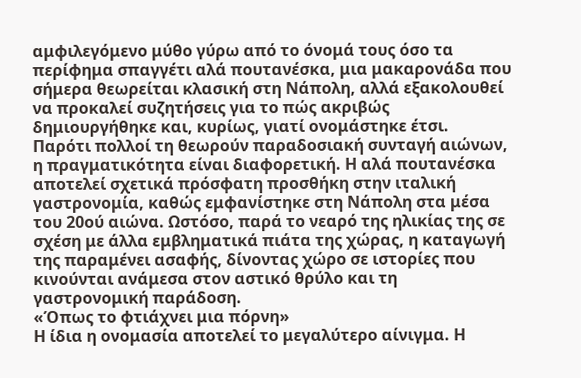αμφιλεγόμενο μύθο γύρω από το όνομά τους όσο τα περίφημα σπαγγέτι αλά πουτανέσκα, μια μακαρονάδα που σήμερα θεωρείται κλασική στη Νάπολη, αλλά εξακολουθεί να προκαλεί συζητήσεις για το πώς ακριβώς δημιουργήθηκε και, κυρίως, γιατί ονομάστηκε έτσι.
Παρότι πολλοί τη θεωρούν παραδοσιακή συνταγή αιώνων, η πραγματικότητα είναι διαφορετική. Η αλά πουτανέσκα αποτελεί σχετικά πρόσφατη προσθήκη στην ιταλική γαστρονομία, καθώς εμφανίστηκε στη Νάπολη στα μέσα του 20ού αιώνα. Ωστόσο, παρά το νεαρό της ηλικίας της σε σχέση με άλλα εμβληματικά πιάτα της χώρας, η καταγωγή της παραμένει ασαφής, δίνοντας χώρο σε ιστορίες που κινούνται ανάμεσα στον αστικό θρύλο και τη γαστρονομική παράδοση.
«Όπως το φτιάχνει μια πόρνη»
Η ίδια η ονομασία αποτελεί το μεγαλύτερο αίνιγμα. Η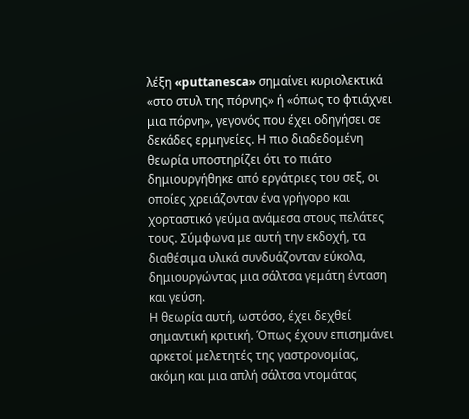λέξη «puttanesca» σημαίνει κυριολεκτικά «στο στυλ της πόρνης» ή «όπως το φτιάχνει μια πόρνη», γεγονός που έχει οδηγήσει σε δεκάδες ερμηνείες. Η πιο διαδεδομένη θεωρία υποστηρίζει ότι το πιάτο δημιουργήθηκε από εργάτριες του σεξ, οι οποίες χρειάζονταν ένα γρήγορο και χορταστικό γεύμα ανάμεσα στους πελάτες τους. Σύμφωνα με αυτή την εκδοχή, τα διαθέσιμα υλικά συνδυάζονταν εύκολα, δημιουργώντας μια σάλτσα γεμάτη ένταση και γεύση.
Η θεωρία αυτή, ωστόσο, έχει δεχθεί σημαντική κριτική. Όπως έχουν επισημάνει αρκετοί μελετητές της γαστρονομίας, ακόμη και μια απλή σάλτσα ντομάτας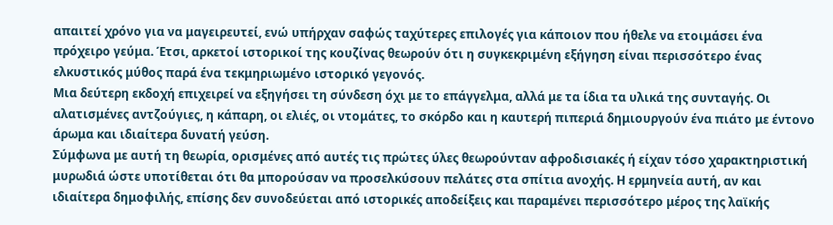απαιτεί χρόνο για να μαγειρευτεί, ενώ υπήρχαν σαφώς ταχύτερες επιλογές για κάποιον που ήθελε να ετοιμάσει ένα πρόχειρο γεύμα. Έτσι, αρκετοί ιστορικοί της κουζίνας θεωρούν ότι η συγκεκριμένη εξήγηση είναι περισσότερο ένας ελκυστικός μύθος παρά ένα τεκμηριωμένο ιστορικό γεγονός.
Μια δεύτερη εκδοχή επιχειρεί να εξηγήσει τη σύνδεση όχι με το επάγγελμα, αλλά με τα ίδια τα υλικά της συνταγής. Οι αλατισμένες αντζούγιες, η κάπαρη, οι ελιές, οι ντομάτες, το σκόρδο και η καυτερή πιπεριά δημιουργούν ένα πιάτο με έντονο άρωμα και ιδιαίτερα δυνατή γεύση.
Σύμφωνα με αυτή τη θεωρία, ορισμένες από αυτές τις πρώτες ύλες θεωρούνταν αφροδισιακές ή είχαν τόσο χαρακτηριστική μυρωδιά ώστε υποτίθεται ότι θα μπορούσαν να προσελκύσουν πελάτες στα σπίτια ανοχής. Η ερμηνεία αυτή, αν και ιδιαίτερα δημοφιλής, επίσης δεν συνοδεύεται από ιστορικές αποδείξεις και παραμένει περισσότερο μέρος της λαϊκής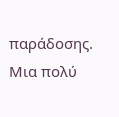παράδοσης.
Μια πολύ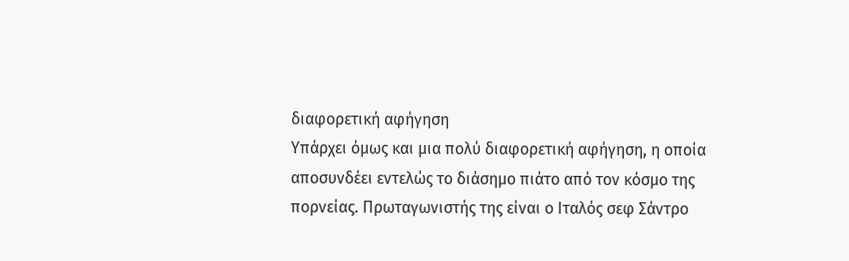διαφορετική αφήγηση
Υπάρχει όμως και μια πολύ διαφορετική αφήγηση, η οποία αποσυνδέει εντελώς το διάσημο πιάτο από τον κόσμο της πορνείας. Πρωταγωνιστής της είναι ο Ιταλός σεφ Σάντρο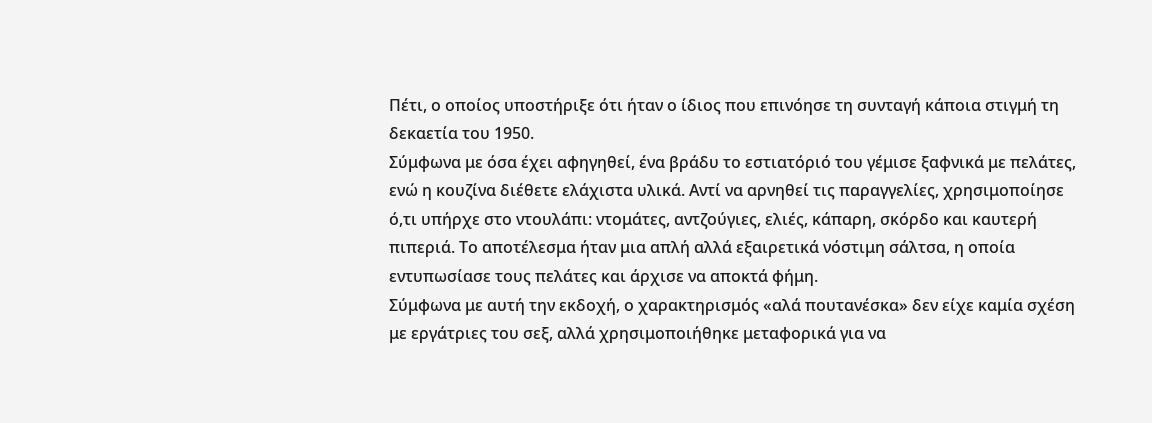Πέτι, ο οποίος υποστήριξε ότι ήταν ο ίδιος που επινόησε τη συνταγή κάποια στιγμή τη δεκαετία του 1950.
Σύμφωνα με όσα έχει αφηγηθεί, ένα βράδυ το εστιατόριό του γέμισε ξαφνικά με πελάτες, ενώ η κουζίνα διέθετε ελάχιστα υλικά. Αντί να αρνηθεί τις παραγγελίες, χρησιμοποίησε ό,τι υπήρχε στο ντουλάπι: ντομάτες, αντζούγιες, ελιές, κάπαρη, σκόρδο και καυτερή πιπεριά. Το αποτέλεσμα ήταν μια απλή αλλά εξαιρετικά νόστιμη σάλτσα, η οποία εντυπωσίασε τους πελάτες και άρχισε να αποκτά φήμη.
Σύμφωνα με αυτή την εκδοχή, ο χαρακτηρισμός «αλά πουτανέσκα» δεν είχε καμία σχέση με εργάτριες του σεξ, αλλά χρησιμοποιήθηκε μεταφορικά για να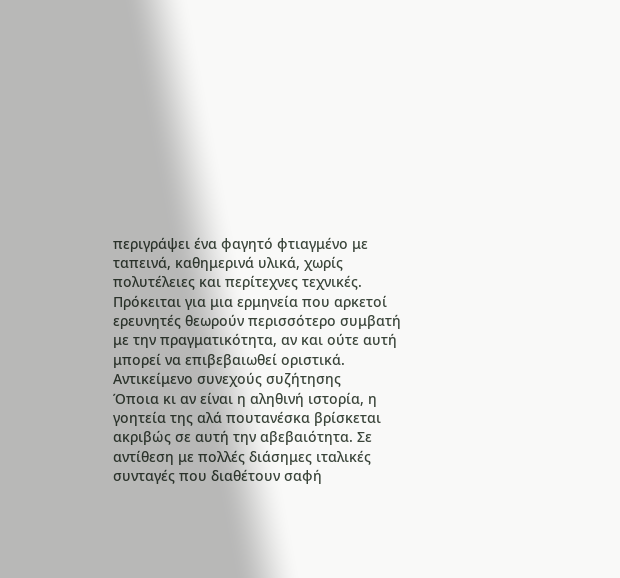περιγράψει ένα φαγητό φτιαγμένο με ταπεινά, καθημερινά υλικά, χωρίς πολυτέλειες και περίτεχνες τεχνικές. Πρόκειται για μια ερμηνεία που αρκετοί ερευνητές θεωρούν περισσότερο συμβατή με την πραγματικότητα, αν και ούτε αυτή μπορεί να επιβεβαιωθεί οριστικά.
Αντικείμενο συνεχούς συζήτησης
Όποια κι αν είναι η αληθινή ιστορία, η γοητεία της αλά πουτανέσκα βρίσκεται ακριβώς σε αυτή την αβεβαιότητα. Σε αντίθεση με πολλές διάσημες ιταλικές συνταγές που διαθέτουν σαφή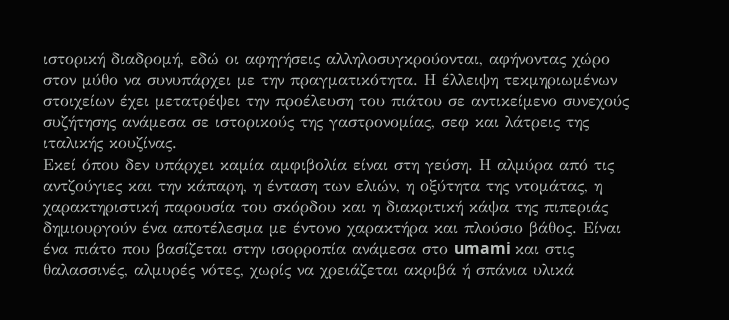ιστορική διαδρομή, εδώ οι αφηγήσεις αλληλοσυγκρούονται, αφήνοντας χώρο στον μύθο να συνυπάρχει με την πραγματικότητα. Η έλλειψη τεκμηριωμένων στοιχείων έχει μετατρέψει την προέλευση του πιάτου σε αντικείμενο συνεχούς συζήτησης ανάμεσα σε ιστορικούς της γαστρονομίας, σεφ και λάτρεις της ιταλικής κουζίνας.
Εκεί όπου δεν υπάρχει καμία αμφιβολία είναι στη γεύση. Η αλμύρα από τις αντζούγιες και την κάπαρη, η ένταση των ελιών, η οξύτητα της ντομάτας, η χαρακτηριστική παρουσία του σκόρδου και η διακριτική κάψα της πιπεριάς δημιουργούν ένα αποτέλεσμα με έντονο χαρακτήρα και πλούσιο βάθος. Είναι ένα πιάτο που βασίζεται στην ισορροπία ανάμεσα στο umami και στις θαλασσινές, αλμυρές νότες, χωρίς να χρειάζεται ακριβά ή σπάνια υλικά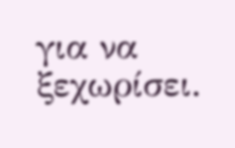για να ξεχωρίσει.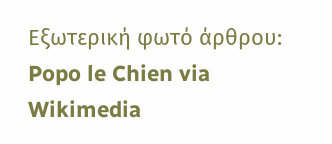Εξωτερική φωτό άρθρου: Popo le Chien via Wikimedia